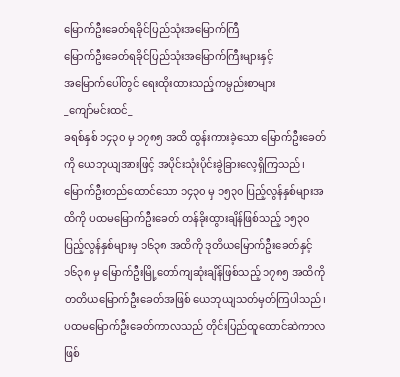မြောက်ဦးခေတ်ရခိုင်ပြည်သုံးအမြောက်ကြီ
မြောက်ဦးခေတ်ရခိုင်ပြည်သုံးအမြောက်ကြီးများနှင့်
အမြောက်ပေါ်တွင် ရေးထိုးထားသည့်ကမ္ပည်းစာများ
_ကျော်မင်းထင်_
ခရစ်နှစ် ၁၄၃၀ မှ ၁၇၈၅ အထိ ထွန်းကားခဲ့သော မြောက်ဦးခေတ်ကို ယေဘုယျအားဖြင့် အပိုင်းသုံးပိုင်းခွဲခြားလေ့ရှိကြသည်၊ မြောက်ဦးတည်ထောင်သော ၁၄၃၀ မှ ၁၅၃၀ ပြည့်လွန်နှစ်များအထိကို ပထမမြောက်ဦးခေတ် တန်ခိုးထွားချိန်ဖြစ်သည့် ၁၅၃၀ ပြည့်လွန်နှစ်များမှ ၁၆၃၈ အထိကို ဒုတိယမြောက်ဦးခေတ်နှင့် ၁၆၃၈ မှ မြောက်ဦးမြို့တော်ကျဆုံးချိန်ဖြစ်သည့် ၁၇၈၅ အထိကို တတိယမြောက်ဦးခေတ်အဖြစ် ယေဘုယျသတ်မှတ်ကြပါသည်၊
ပထမမြောက်ဦးခေတ်ကာလသည် တိုင်းပြည်ထူထောင်ဆဲကာလဖြစ်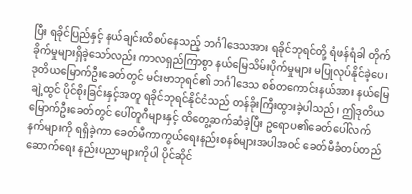ပြီး ရခိုင်ပြည်နှင့် နယ်ချင်းထိစပ်နေသည့် ဘင်္ဂါဒေသအား ရခိုင်ဘုရင်တို့ ရံဖန်ရံခါ တိုက်ခိုက်မှုများရှိခဲ့သော်လည်း ကာလရှည်ကြာစွာ နယ်မြေသိမ်းပိုက်မှုများ မပြုလုပ်နိုင်ခဲ့ပေ၊ဒုတိယမြောက်ဦးခေတ်တွင် မင်းဗာဘုရင်၏ ဘင်္ဂါဒေသ စစ်တကောင်းနယ်အား နယ်မြေချဲ့ထွင် ပိုင်စိုးခြင်းနှင့်အတူ ရခိုင်ဘုရင်နိုင်ငံသည် တန်ခိုးကြီးထွားခဲ့ပါသည်၊ ဤဒုတိယမြောက်ဦးခေတ်တွင် ပေါ်တူဂီများနှင့် ထိတွေ့ဆက်ဆံခဲ့ပြီး ဥရောပ၏ခေတ်ပေါ်လက်နက်များကို ရရှိခဲ့ကာ ခေတ်မီကာကွယ်ရေးနည်းစနစ်များအပါအဝင် ခေတ်မီခံတပ်တည်ဆောက်ရေး နည်းပညာများကိုပါ ပိုင်ဆိုင်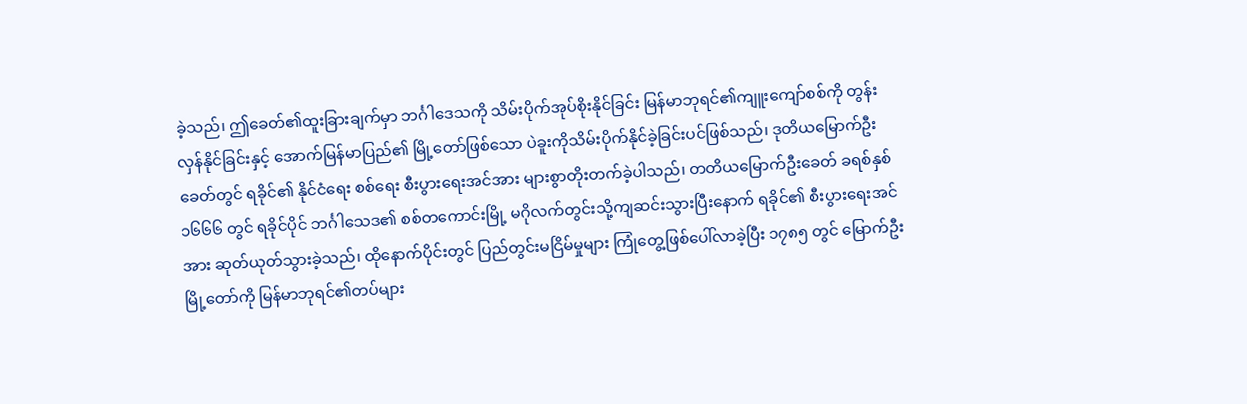ခဲ့သည်၊ ဤခေတ်၏ထူးခြားချက်မှာ ဘင်္ဂါဒေသကို သိမ်းပိုက်အုပ်စိုးနိုင်ခြင်း မြန်မာဘုရင်၏ကျူးကျော်စစ်ကို တွန်းလှန်နိုင်ခြင်းနှင့် အောက်မြန်မာပြည်၏ မြို့တော်ဖြစ်သော ပဲခူးကိုသိမ်းပိုက်နိုင်ခဲ့ခြင်းပင်ဖြစ်သည်၊ ဒုတိယမြောက်ဦးခေတ်တွင် ရခိုင်၏ နိုင်ငံရေး စစ်ရေး စီးပွားရေးအင်အား များစွာတိုးတက်ခဲ့ပါသည်၊ တတိယမြောက်ဦးခေတ် ခရစ်နှစ် ၁၆၆၆ တွင် ရခိုင်ပိုင် ဘင်္ဂါသေဒ၏ စစ်တကောင်းမြို့ မဂိုလက်တွင်းသို့ကျဆင်းသွားပြီးနောက် ရခိုင်၏ စီးပွားရေးအင်အား ဆုတ်ယုတ်သွားခဲ့သည်၊ ထိုနောက်ပိုင်းတွင် ပြည်တွင်းမငြိမ်မှုများ ကြုံတွေ့ဖြစ်ပေါ်လာခဲ့ပြီး ၁၇၈၅ တွင် မြောက်ဦးမြို့တော်ကို မြန်မာဘုရင်၏တပ်များ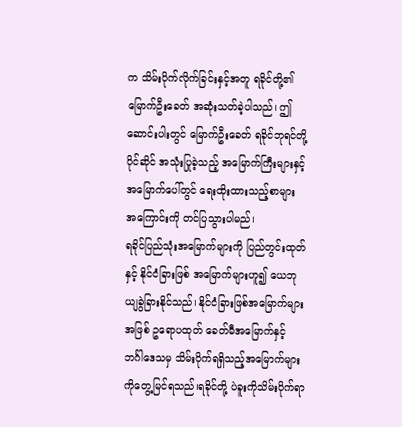က သိမ်းပိုက်လိုက်ခြင်းနှင့်အတူ ရခိုင်တို့၏ မြောက်ဦးခေတ် အဆုံးသတ်ခဲ့ပါသည်၊ ဤဆောင်းပါးတွင် မြောက်ဦးခေတ် ရခိုင်ဘုရင်တို့ပိုင်ဆိုင် အသုံးပြုခဲ့သည့် အမြောက်ကြီးများနှင့် အမြောက်ပေါ်တွင် ရေးထိုးထားသည့်စာများ အကြောင်းကို တင်ပြသွားပါမည်၊
ရခိုင်ပြည်သုံးအမြောက်များကို ပြည်တွင်းထုတ်နှင့် နိုင်ငံခြားဖြစ် အမြောက်များဟူ၍ ယေဘုယျခွဲခြားနိုင်သည်၊ နိုင်ငံခြားဖြစ်အမြောက်များအဖြစ် ဥရောပထုတ် ခေတ်မီအမြောက်နှင့် ဘင်္ဂါဒေသမှ သိမ်းပိုက်ရရှိသည့်အမြောက်များကိုတွေ့မြင်ရသည်၊ရခိုင်တို့ ပဲခူးကိုသိမ်းပိုက်ရာ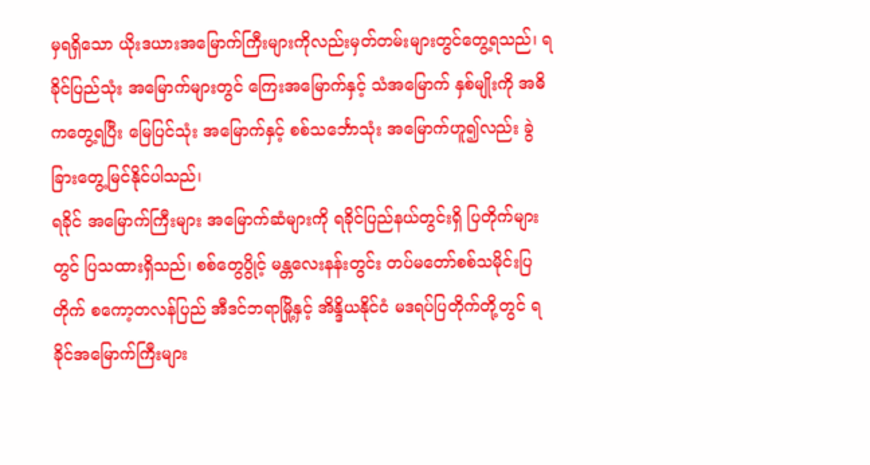မှရရှိသော ယိုးဒယားအမြောက်ကြီးများကိုလည်းမှတ်တမ်းများတွင်တွေ့ရသည်၊ ရခိုင်ပြည်သုံး အမြောက်များတွင် ကြေးအမြောက်နှင့် သံအမြောက် နှစ်မျိုးကို အဓိကတွေ့ရပြီး မြေပြင်သုံး အမြောက်နှင့် စစ်သင်္ဘောသုံး အမြောက်ဟူ၍လည်း ခွဲခြားတွေ့မြင်နိုင်ပါသည်၊
ရခိုင် အမြောက်ကြီးများ အမြောက်ဆံများကို ရခိုင်ပြည်နယ်တွင်းရှိ ပြတိုက်များတွင် ပြသထားရှိသည်၊ စစ်တွေပွိုင့် မန္တလေးနန်းတွင်း တပ်မတော်စစ်သမိုင်းပြတိုက် စကော့တလန်ပြည် အီဒင်ဘရာမြို့နှင့် အိန္ဒိယနိုင်ငံ မဒရပ်ပြတိုက်တို့တွင် ရခိုင်အမြောက်ကြီးများ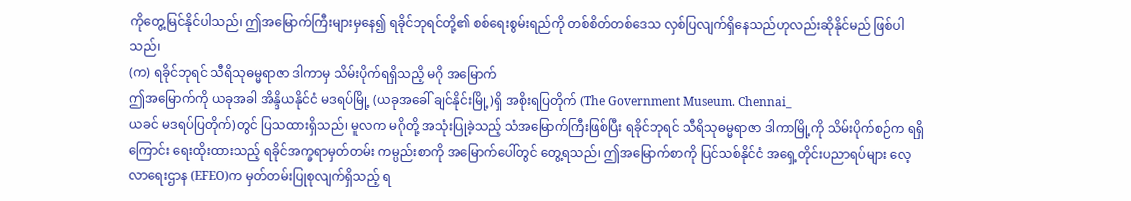ကိုတွေ့မြင်နိုင်ပါသည်၊ ဤအမြောက်ကြီးများမှနေ၍ ရခိုင်ဘုရင်တို့၏ စစ်ရေးစွမ်းရည်ကို တစ်စိတ်တစ်ဒေသ လှစ်ပြလျက်ရှိနေသည်ဟုလည်းဆိုနိုင်မည် ဖြစ်ပါသည်၊
(က) ရခိုင်ဘုရင် သီရိသုဓမ္မရာဇာ ဒါကာမှ သိမ်းပိုက်ရရှိသညိ့ မဂို အမြောက်
ဤအမြောက်ကို ယခုအခါ အိန္ဒိယနိုင်ငံ မဒရပ်မြို့ (ယခုအခေါ် ချင်နိုင်းမြို့)ရှိ အစိုးရပြတိုက် (The Government Museum. Chennai_
ယခင် မဒရပ်ပြတိုက်)တွင် ပြသထားရှိသည်၊ မူလက မဂိုတို့ အသုံးပြုခဲ့သည့် သံအမြောက်ကြီးဖြစ်ပြီး ရခိုင်ဘုရင် သီရိသုဓမ္မရာဇာ ဒါကာမြို့ကို သိမ်းပိုက်စဉ်က ရရှိကြောင်း ရေးထိုးထားသည့် ရခိုင်အက္ခရာမှတ်တမ်း ကမ္ပည်းစာကို အမြောက်ပေါ်တွင် တွေ့ရသည်၊ ဤအမြောက်စာကို ပြင်သစ်နိုင်ငံ အရှေ့တိုင်းပညာရပ်များ လေ့လာရေးဌာန (EFEO)က မှတ်တမ်းပြုစုလျက်ရှိသည့် ရ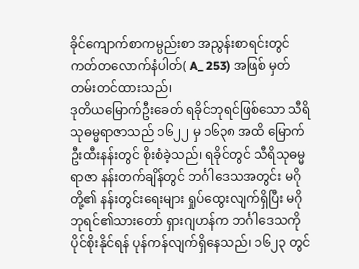ခိုင်ကျောက်စာကမ္ပည်းစာ အညွန်းစာရင်းတွင် ကတ်တလောက်နံပါတ်( A_ 253) အဖြစ် မှတ်တမ်းတင်ထားသည်၊
ဒုတိယမြောက်ဦးခေတ် ရခိုင်ဘုရင်ဖြစ်သော သီရိသုဓမ္မရာဇာသည် ၁၆၂၂ မှ ၁၆၃၈ အထိ မြောက်ဦးထီးနန်းတွင် စိုးစံခဲ့သည်၊ ရခိုင်တွင် သီရိသုဓမ္မရာဇာ နန်းတက်ချိန်တွင် ဘင်္ဂါဒေသအတွင်း မဂိုတို့၏ နန်းတွင်းရေးများ ရှုပ်ထွေးလျက်ရှိပြီး မဂိုဘုရင်၏သားတော် ရှားဂျဟန်က ဘင်္ဂါဒေသကို ပိုင်စိုးနိုင်ရန် ပုန်ကန်လျက်ရှိနေသည်၊ ၁၆၂၃ တွင်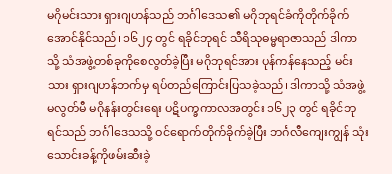မဂိုမင်းသား ရှားဂျဟန်သည် ဘင်္ဂါဒေသ၏ မဂိုဘုရင်ခံကိုတိုက်ခိုက်အောင်နိုင်သည်၊ ၁၆၂၄ တွင် ရခိုင်ဘုရင် သီရိသုဓမ္မရာဇာသည် ဒါကာသို့ သံအဖွဲ့တစ်ခုကိုစေလွတ်ခဲ့ပြီး မဂိုဘုရင်အား ပုန်ကန်နေသည့် မင်းသား ရှားဂျဟန်ဘက်မှ ရပ်တည်ကြောင်းပြသခဲ့သည်၊ ဒါကာသို့ သံအဖွဲ့မလွတ်မီ မဂိုနန်းတွင်းရေး ပဋိပက္ခကာလအတွင်း ၁၆၂၃ တွင် ရခိုင်ဘုရင်သည် ဘင်္ဂါဒေသသို့ ဝင်ရောက်တိုက်ခိုက်ခဲ့ပြီး ဘင်္ဂလီကျေးကျွန် သုံးသောင်းခန့်ကိုဖမ်းဆီးခဲ့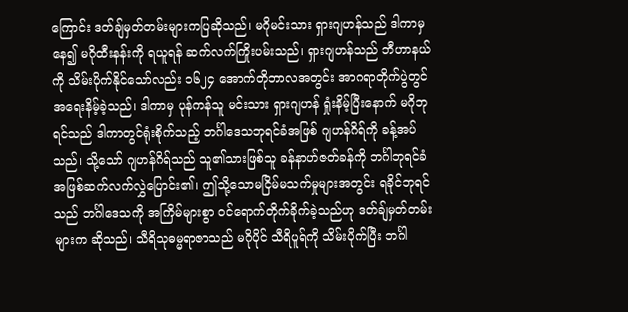ကြောင်း ဒတ်ချ်မှတ်တမ်းများကပြဆိုသည်၊ မဂိုမင်းသား ရှားဂျဟန်သည် ဒါကာမှနေ၍ မဂိုထီးနန်းကို ရယူရန် ဆက်လက်ကြိုးပမ်းသည်၊ ရှားဂျဟန်သည် ဘီဟာနယ်ကို သိမ်းပိုက်နိုင်သော်လည်း ၁၆၂၄ အောက်တိုဘာလအတွင်း အာဂရာတိုက်ပွဲတွင် အရေးနိမ့်ခဲ့သည်၊ ဒါကာမှ ပုန်ကန်သူ မင်းသား ရှားဂျဟန် ရှုံးနိမ့်ပြီးနောက် မဂိုဘုရင်သည် ဒါကာတွင်ရုံးစိုက်သည့် ဘင်္ဂါဒေသဘုရင်ခံအဖြစ် ဂျဟန်ဂိရ်ကို ခန့်အပ်သည်၊ သို့သော် ဂျဟန်ဂိရ်သည် သူ၏သားဖြစ်သူ ခန်နာဟ်ဇတ်ခန်ကို ဘင်္ဂါဘုရင်ခံအဖြစ်ဆက်လက်လွှဲပြောင်း၏၊ ဤသို့သောမငြိမ်မသက်မှုများအတွင်း ရခိုင်ဘုရင်သည် ဘင်္ဂါဒေသကို အကြိမ်များစွာ ဝင်ရောက်တိုက်ခိုက်ခဲ့သည်ဟု ဒတ်ချ်မှတ်တမ်းများက ဆိုသည်၊ သီရိသုဓမ္မရာဇာသည် မဂိုပိုင် သီရိပူရ်ကို သိမ်းပိုက်ပြီး ဘင်္ဂါ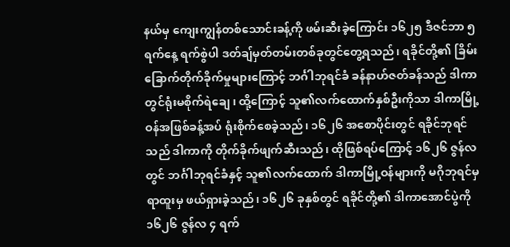နယ်မှ ကျေးကျွန်တစ်သောင်းခန့်ကို ဖမ်းဆီးခဲ့ကြောင်း ၁၆၂၅ ဒီဇင်ဘာ ၅ ရက်နေ့ ရက်စွဲပါ ဒတ်ချ်မှတ်တမ်းတစ်ခုတွင်တွေ့ရသည်၊ ရခိုင်တို့၏ ခြိမ်းခြောက်တိုက်ခိုက်မှုများကြောင့် ဘင်္ဂါဘုရင်ခံ ခန်နာဟ်ဇတ်ခန်သည် ဒါကာတွင်ရုံးမစိုက်ရဲချေ၊ ထို့ကြောင့် သူ၏လက်ထောက်နှစ်ဦးကိုသာ ဒါကာမြို့ဝန်အဖြစ်ခန့်အပ် ရုံးစိုက်စေခဲ့သည်၊ ၁၆၂၆ အစောပိုင်းတွင် ရခိုင်ဘုရင်သည် ဒါကာကို တိုက်ခိုက်ဖျက်ဆီးသည်၊ ထိုဖြစ်ရပ်ကြောင့် ၁၆၂၆ ဇွန်လတွင် ဘင်္ဂါဘုရင်ခံနှင့် သူ၏လက်ထောက် ဒါကာမြို့ဝန်များကို မဂိုဘုရင်မှ ရာထူးမှ ဖယ်ရှားခဲ့သည်၊ ၁၆၂၆ ခုနှစ်တွင် ရခိုင်တို့၏ ဒါကာအောင်ပွဲကို ၁၆၂၆ ဇွန်လ ၄ ရက်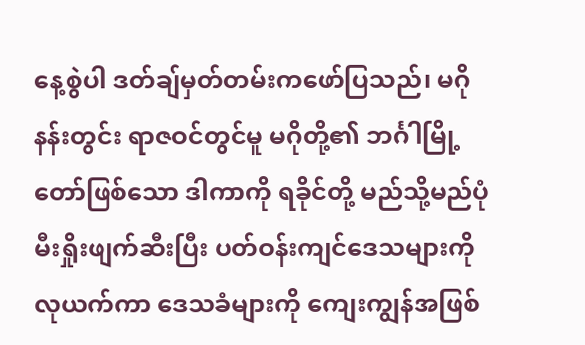နေ့စွဲပါ ဒတ်ချ်မှတ်တမ်းကဖော်ပြသည်၊ မဂိုနန်းတွင်း ရာဇဝင်တွင်မူ မဂိုတို့၏ ဘင်္ဂါမြို့တော်ဖြစ်သော ဒါကာကို ရခိုင်တို့ မည်သို့မည်ပုံ မီးရှိုးဖျက်ဆီးပြီး ပတ်ဝန်းကျင်ဒေသများကို လုယက်ကာ ဒေသခံများကို ကျေးကျွန်အဖြစ်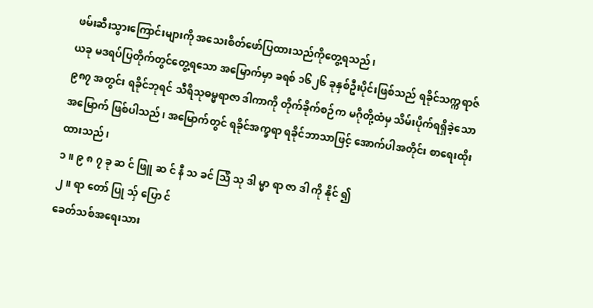ဖမ်းဆီးသွားကြောင်းများကို အသေးစိတ်ဖော်ပြထားသည်ကိုတွေ့ရသည်၊
ယခု မဒရပ်ပြတိုက်တွင်တွေ့ရသော အမြောက်မှာ ခရစ် ၁၆၂၆ ခုနှစ်ဦးပိုင်းဖြစ်သည် ရခိုင်သက္ကရာဇ် ၉၈၇ အတွင်း ရခိုင်ဘုရင် သီရိသုဓမ္မရာဇာ ဒါကာကို တိုက်ခိုက်စဉ်က မဂိုတို့ထံမှ သိမ်းပိုက်ရရှိခဲ့သောအမြောက် ဖြစ်ပါသည်၊ အမြောက်တွင် ရခိုင်အက္ခရာ ရခိုင်ဘာသာဖြင့် အောက်ပါအတိုင်း စာရေးထိုးထားသည်၊
၁။ ၉ ၈ ၇ ခု ဆ င် ဖြူ ဆ င် နီ သ ခင် ဩိ သု ဒါ မ္မာ ရာ ဇာ ဒါ ကို နိုင် ၍
၂။ ရာ တော် ပြု သှ် ပြော င်
ခေတ်သစ်အရေးသား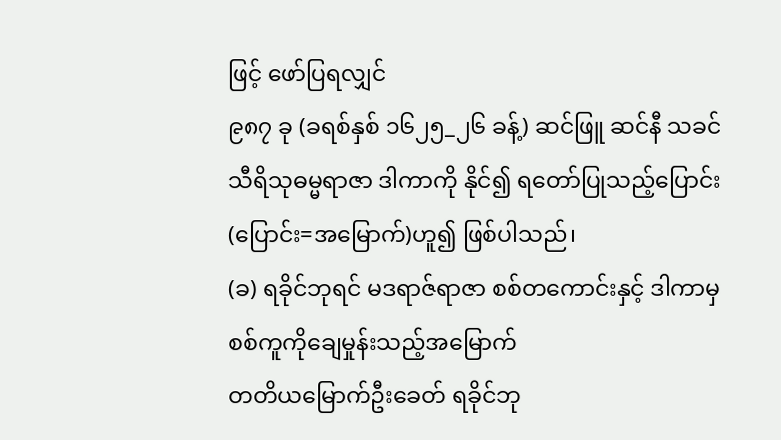ဖြင့် ဖော်ပြရလျှင်
၉၈၇ ခု (ခရစ်နှစ် ၁၆၂၅_၂၆ ခန့်) ဆင်ဖြူ ဆင်နီ သခင် သီရိသုဓမ္မရာဇာ ဒါကာကို နိုင်၍ ရတော်ပြုသည့်ပြောင်း (ပြောင်း=အမြောက်)ဟူ၍ ဖြစ်ပါသည်၊
(ခ) ရခိုင်ဘုရင် မဒရာဇ်ရာဇာ စစ်တကောင်းနှင့် ဒါကာမှ စစ်ကူကိုချေမှုန်းသည့်အမြောက်
တတိယမြောက်ဦးခေတ် ရခိုင်ဘု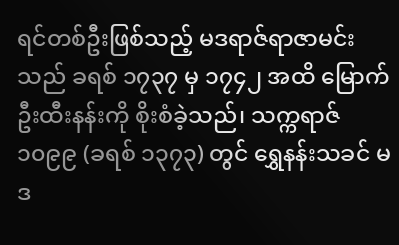ရင်တစ်ဦးဖြစ်သည့် မဒရာဇ်ရာဇာမင်းသည် ခရစ် ၁၇၃၇ မှ ၁၇၄၂ အထိ မြောက်ဦးထီးနန်းကို စိုးစံခဲ့သည်၊ သက္ကရာဇ် ၁၀၉၉ (ခရစ် ၁၃၇၃) တွင် ရွှေနန်းသခင် မဒ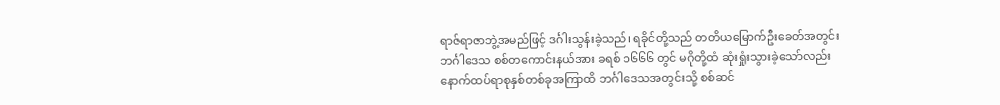ရာဇ်ရာဇာဘွဲ့အမည်ဖြင့် ဒင်္ဂါးသွန်းခဲ့သည်၊ ရခိုင်တို့သည် တတိယမြောက်ဦးခေတ်အတွင်း ဘင်္ဂါဒေသ စစ်တကောင်းနယ်အား ခရစ် ၁၆၆၆ တွင် မဂိုတို့ထံ ဆုံးရှုံးသွားခဲ့သော်လည်း နောက်ထပ်ရာစုနှစ်တစ်ခုအကြာထိ ဘင်္ဂါဒေသအတွင်းသို့ စစ်ဆင်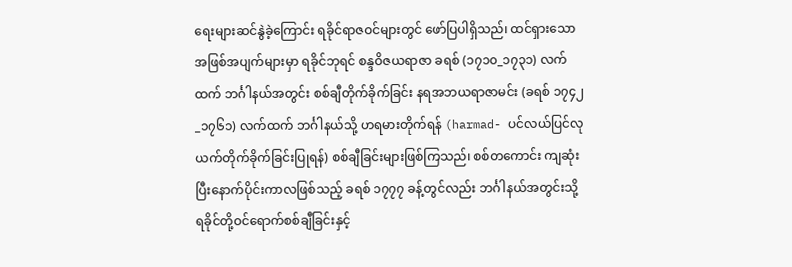ရေးများဆင်နွဲခဲ့ကြောင်း ရခိုင်ရာဇဝင်များတွင် ဖော်ပြပါရှိသည်၊ ထင်ရှားသော အဖြစ်အပျက်များမှာ ရခိုင်ဘုရင် စန္ဒဝိဇယရာဇာ ခရစ် (၁၇၁၀_၁၇၃၁) လက်ထက် ဘင်္ဂါနယ်အတွင်း စစ်ချီတိုက်ခိုက်ခြင်း နရအဘယရာဇာမင်း (ခရစ် ၁၇၄၂_၁၇၆၁) လက်ထက် ဘင်္ဂါနယ်သို့ ဟရမားတိုက်ရန် (harmad- ပင်လယ်ပြင်လုယက်တိုက်ခိုက်ခြင်းပြုရန်) စစ်ချီခြင်းများဖြစ်ကြသည်၊ စစ်တကောင်း ကျဆုံးပြီးနောက်ပိုင်းကာလဖြစ်သည့် ခရစ် ၁၇၇၇ ခန့်တွင်လည်း ဘင်္ဂါနယ်အတွင်းသို့ ရခိုင်တို့ဝင်ရောက်စစ်ချီခြင်းနှင့်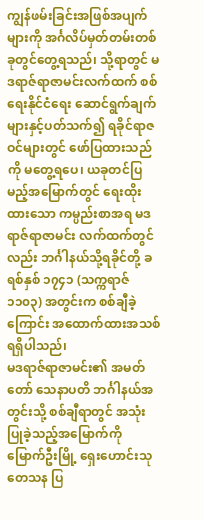ကျွန်ဖမ်းခြင်းအဖြစ်အပျက်များကို အင်္ဂလိပ်မှတ်တမ်းတစ်ခုတွင်တွေ့ရသည်၊ သို့ရာတွင် မဒရာဇ်ရာဇာမင်းလက်ထက် စစ်ရေးနိုင်ငံရေး ဆောင်ရွက်ချက်များနှင့်ပတ်သက်၍ ရခိုင်ရာဇဝင်များတွင် ဖော်ပြထားသည်ကို မတွေ့ရပေ၊ ယခုတင်ပြမည့်အမြောက်တွင် ရေးထိုးထားသော ကမ္ပည်းစာအရ မဒရာဇ်ရာဇာမင်း လက်ထက်တွင်လည်း ဘင်္ဂါနယ်သို့ရခိုင်တို့ ခရစ်နှစ် ၁၇၄၁ (သက္ကရာဇ် ၁၁၀၃) အတွင်းက စစ်ချီခဲ့ကြောင်း အထောက်ထားအသစ်ရရှိပါသည်၊
မဒရာဇ်ရာဇာမင်း၏ အမတ်တော် သေနာပတိ ဘင်္ဂါနယ်အတွင်းသို့ စစ်ချီရာတွင် အသုံးပြုခဲ့သည့်အမြောက်ကို မြောက်ဦးမြို့ ရှေးဟောင်းသုတေသန ပြ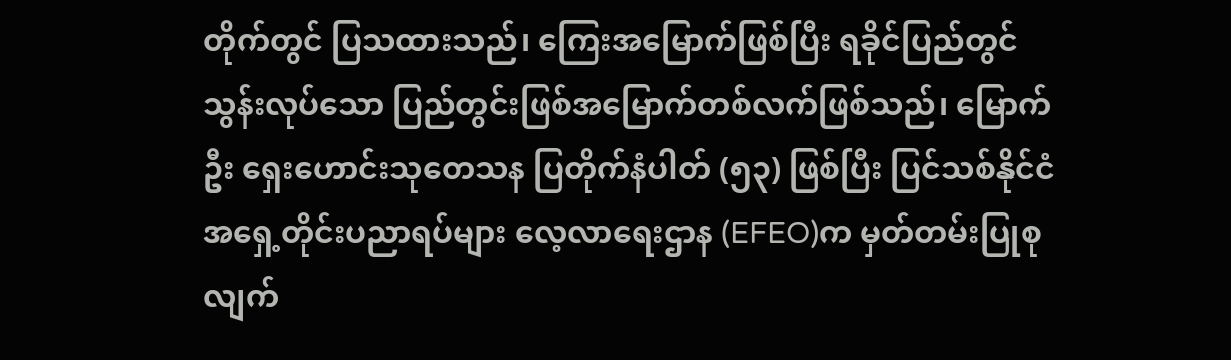တိုက်တွင် ပြသထားသည်၊ ကြေးအမြောက်ဖြစ်ပြီး ရခိုင်ပြည်တွင် သွန်းလုပ်သော ပြည်တွင်းဖြစ်အမြောက်တစ်လက်ဖြစ်သည်၊ မြောက်ဦး ရှေးဟောင်းသုတေသန ပြတိုက်နံပါတ် (၅၃) ဖြစ်ပြီး ပြင်သစ်နိုင်ငံ အရှေ့တိုင်းပညာရပ်များ လေ့လာရေးဌာန (EFEO)က မှတ်တမ်းပြုစုလျက်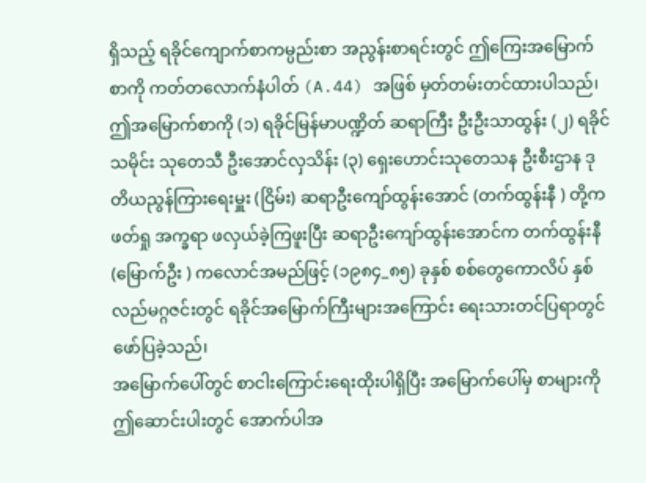ရှိသည့် ရခိုင်ကျောက်စာကမ္ပည်းစာ အညွန်းစာရင်းတွင် ဤကြေးအမြောက်စာကို ကတ်တလောက်နံပါတ် (A.44) အဖြစ် မှတ်တမ်းတင်ထားပါသည်၊ ဤအမြောက်စာကို (၁) ရခိုင်မြန်မာပဏ္ဍိတ် ဆရာကြီး ဦးဦးသာထွန်း (၂) ရခိုင်သမိုင်း သုတေသီ ဦးအောင်လှသိန်း (၃) ရှေးဟောင်းသုတေသန ဦးစီးဌာန ဒုတိယညွန်ကြားရေးမှူး (ငြိမ်း) ဆရာဦးကျော်ထွန်းအောင် (တက်ထွန်းနီ ) တို့က ဖတ်ရှု အက္ခရာ ဖလှယ်ခဲ့ကြဖူးပြီး ဆရာဦးကျော်ထွန်းအောင်က တက်ထွန်းနီ (မြောက်ဦး ) ကလောင်အမည်ဖြင့် (၁၉၈၄_၈၅) ခုနှစ် စစ်တွေကောလိပ် နှစ်လည်မဂ္ဂဇင်းတွင် ရခိုင်အမြောက်ကြီးများအကြောင်း ရေးသားတင်ပြရာတွင် ဖော်ပြခဲ့သည်၊
အမြောက်ပေါ်တွင် စာငါးကြောင်းရေးထိုးပါရှိပြီး အမြောက်ပေါ်မှ စာများကို ဤဆောင်းပါးတွင် အောက်ပါအ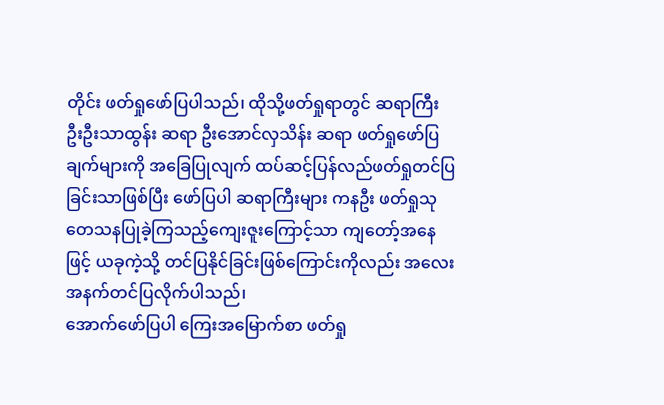တိုင်း ဖတ်ရှုဖော်ပြပါသည်၊ ထိုသို့ဖတ်ရှုရာတွင် ဆရာကြီး ဦးဦးသာထွန်း ဆရာ ဦးအောင်လှသိန်း ဆရာ ဖတ်ရှုဖော်ပြချက်များကို အခြေပြုလျက် ထပ်ဆင့်ပြန်လည်ဖတ်ရှုတင်ပြခြင်းသာဖြစ်ပြီး ဖော်ပြပါ ဆရာကြီးများ ကနဦး ဖတ်ရှုသုတေသနပြုခဲ့ကြသည့်ကျေးဇူးကြောင့်သာ ကျတော့်အနေဖြင့် ယခုကဲ့သို့ တင်ပြနိုင်ခြင်းဖြစ်ကြောင်းကိုလည်း အလေးအနက်တင်ပြလိုက်ပါသည်၊
အောက်ဖော်ပြပါ ကြေးအမြောက်စာ ဖတ်ရှု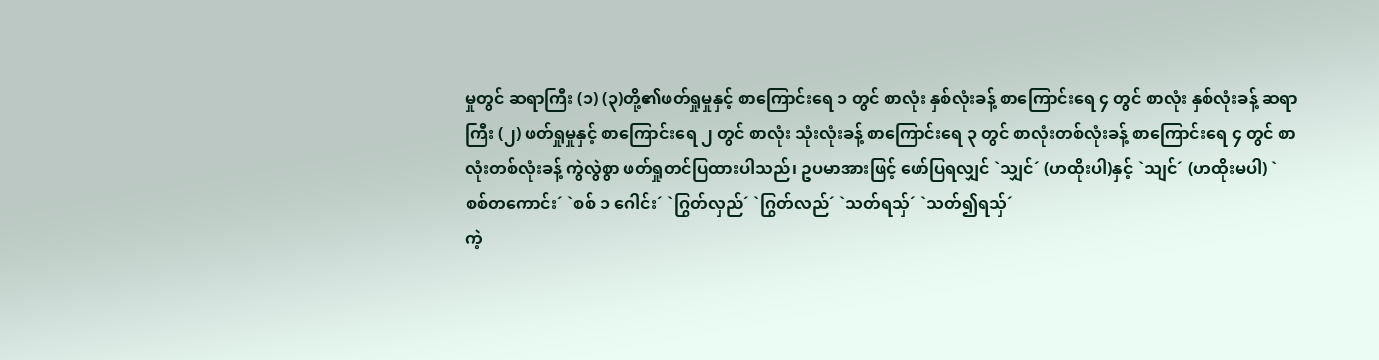မှုတွင် ဆရာကြီး (၁) (၃)တို့၏ဖတ်ရှုမှုနှင့် စာကြောင်းရေ ၁ တွင် စာလုံး နှစ်လုံးခန့် စာကြောင်းရေ ၄ တွင် စာလုံး နှစ်လုံးခန့် ဆရာကြီး (၂) ဖတ်ရှုမှုနှင့် စာကြောင်းရေ ၂ တွင် စာလုံး သုံးလုံးခန့် စာကြောင်းရေ ၃ တွင် စာလုံးတစ်လုံးခန့် စာကြောင်းရေ ၄ တွင် စာလုံးတစ်လုံးခန့် ကွဲလွဲစွာ ဖတ်ရှုတင်ပြထားပါသည်၊ ဥပမာအားဖြင့် ဖော်ပြရလျှင် `သျှင်´ (ဟထိုးပါ)နှင့် `သျင်´ (ဟထိုးမပါ) `စစ်တကောင်း´ `စစ် ၁ ဂေါင်း´ `ဂြွတ်လှည်´ `ဂြွတ်လည်´ `သတ်ရသှ်´ `သတ်၍ရသှ်´
ကဲ့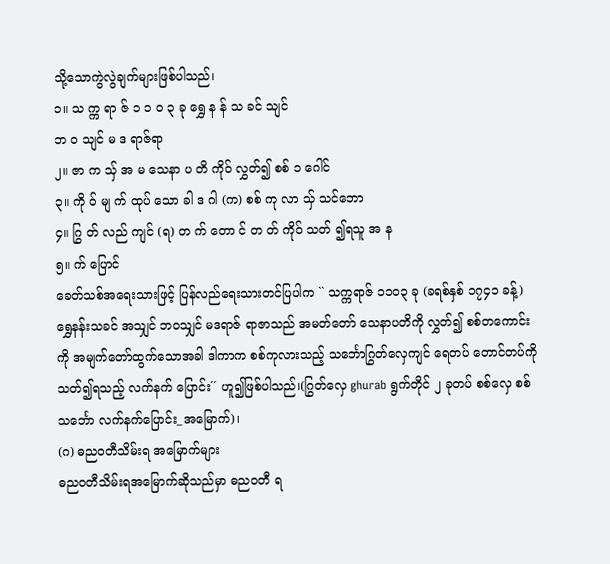သို့သောကွဲလွဲချက်များဖြစ်ပါသည်၊
၁။ သ က္က ရာ ဇ် ၁ ၁ ၀ ၃ ခု ရွှေ န န် သ ခင် သျင်
ဘ ဝ သျင် မ ဒ ရာဇ်ရာ
၂။ ဇာ က သှ် အ မ သေနာ ပ တိ ကိုဝ် လွှတ်၍ စစ် ၁ ဂေါင်
၃။ ကို ဝ် မျ က် ထုပ် သော ခါ ဒ ဂါ (က) စစ် ကု လာ သှ် သင်ဘော
၄။ ဂြွ တ် လည် ကျင် (ရ) တ က် တော င် တ တ် ကိုဝ် သတ် ၍ရသူ အ န
၅။ က် ပြောင်
ခေတ်သစ်အရေးသားဖြင့် ပြန်လည်ရေးသားတင်ပြပါက `` သက္ကရာဇ် ၁၁၀၃ ခု (ခရစ်နှစ် ၁၇၄၁ ခန့်) ရွှေနန်းသခင် အသျှင် ဘဝသျှင် မဒရာဇ် ရာဇာသည် အမတ်တော် သေနာပတိကို လွှတ်၍ စစ်တကောင်းကို အမျက်တော်ထွက်သောအခါ ဒါကာက စစ်ကုလားသည့် သင်္ဘောဂြွတ်လှေကျင် ရေတပ် တောင်တပ်ကို သတ်၍ရသည့် လက်နက် ပြောင်း´´ ဟူ၍ဖြစ်ပါသည်၊(ဂြွတ်လှေ ghurab ရွက်တိုင် ၂ ခုတပ် စစ်လှေ စစ်သင်္ဘော လက်နက်ပြောင်း_အမြောက်)၊
(ဂ) ဓညဝတီသိမ်းရ အမြောက်များ
ဓညဝတီသိမ်းရအမြောက်ဆိုသည်မှာ ဓညဝတီ ရ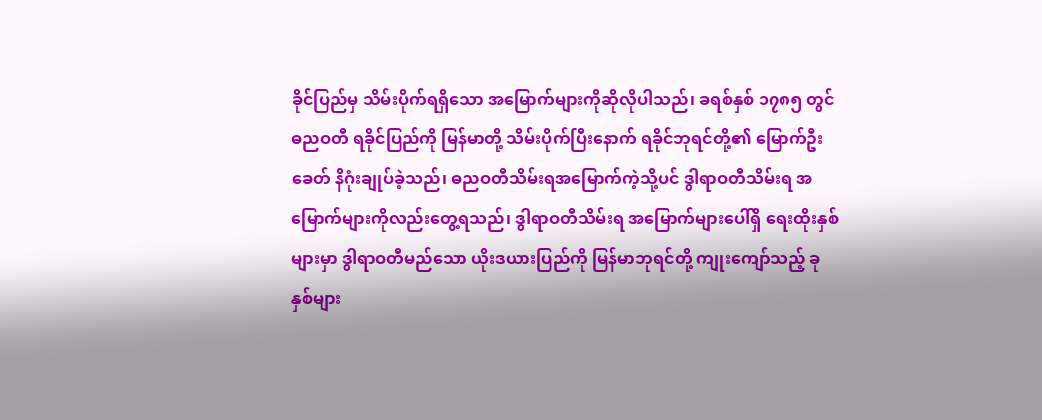ခိုင်ပြည်မှ သိမ်းပိုက်ရရှိသော အမြောက်များကိုဆိုလိုပါသည်၊ ခရစ်နှစ် ၁၇၈၅ တွင် ဓညဝတီ ရခိုင်ပြည်ကို မြန်မာတို့ သိမ်းပိုက်ပြီးနောက် ရခိုင်ဘုရင်တို့၏ မြောက်ဦးခေတ် နိဂုံးချုပ်ခဲ့သည်၊ ဓညဝတီသိမ်းရအမြောက်ကဲ့သို့ပင် ဒွါရာဝတီသိမ်းရ အမြောက်များကိုလည်းတွေ့ရသည်၊ ဒွါရာဝတီသိမ်းရ အမြောက်များပေါ်ရှိ ရေးထိုးနှစ်များမှာ ဒွါရာဝတီမည်သော ယိုးဒယားပြည်ကို မြန်မာဘုရင်တို့ ကျုးကျော်သည့် ခုနှစ်များ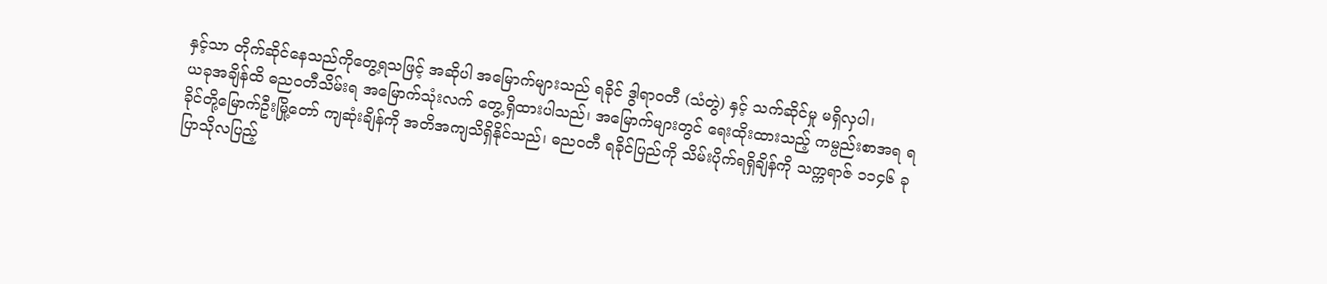နှင့်သာ တိုက်ဆိုင်နေသည်ကိုတွေ့ရသဖြင့် အဆိုပါ အမြောက်များသည် ရခိုင် ဒွါရာဝတီ (သံတွဲ) နှင့် သက်ဆိုင်မှု မရှိလှပါ၊
ယခုအချိန်ထိ ဓညဝတီသိမ်းရ အမြောက်သုံးလက် တွေ့ရှိထားပါသည်၊ အမြောက်များတွင် ရေးထိုးထားသည့် ကမ္ပည်းစာအရ ရခိုင်တို့မြောက်ဦးမြို့တော် ကျဆုံးချိန်ကို အတိအကျသိရှိနိုင်သည်၊ ဓညဝတီ ရခိုင်ပြည်ကို သိမ်းပိုက်ရရှိချိန်ကို သက္ကရာဇ် ၁၁၄၆ ခု ပြာသိုလပြည့်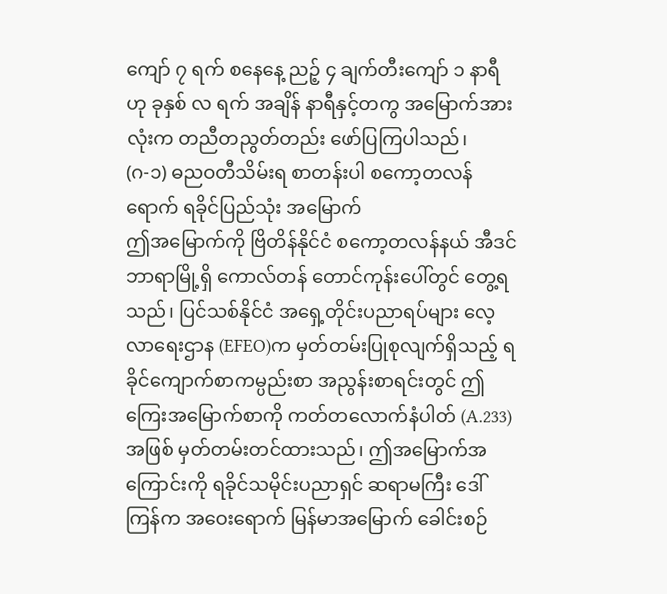ကျော် ၇ ရက် စနေနေ့ ညဉ့် ၄ ချက်တီးကျော် ၁ နာရီ ဟု ခုနှစ် လ ရက် အချိန် နာရီနှင့်တကွ အမြောက်အားလုံးက တညီတညွတ်တည်း ဖော်ပြကြပါသည်၊
(ဂ-၁) ဓညဝတီသိမ်းရ စာတန်းပါ စကော့တလန်ရောက် ရခိုင်ပြည်သုံး အမြောက်
ဤအမြောက်ကို ဗြိတိန်နိုင်ငံ စကော့တလန်နယ် အီဒင်ဘာရာမြို့ရှိ ကောလ်တန် တောင်ကုန်းပေါ်တွင် တွေ့ရသည်၊ ပြင်သစ်နိုင်ငံ အရှေ့တိုင်းပညာရပ်များ လေ့လာရေးဌာန (EFEO)က မှတ်တမ်းပြုစုလျက်ရှိသည့် ရခိုင်ကျောက်စာကမ္ပည်းစာ အညွန်းစာရင်းတွင် ဤကြေးအမြောက်စာကို ကတ်တလောက်နံပါတ် (A.233)အဖြစ် မှတ်တမ်းတင်ထားသည်၊ ဤအမြောက်အကြောင်းကို ရခိုင်သမိုင်းပညာရှင် ဆရာမကြီး ဒေါ်ကြန်က အဝေးရောက် မြန်မာအမြောက် ခေါင်းစဉ်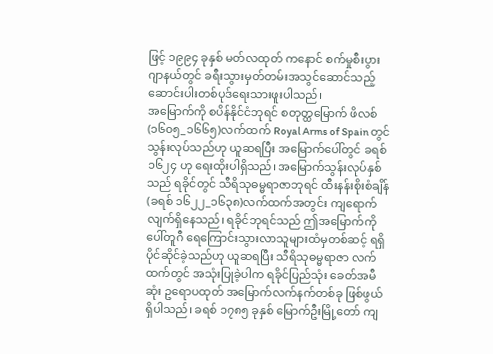ဖြင့် ၁၉၉၄ ခုနှစ် မတ်လထုတ် ကနောင် စက်မှုစီးပွားဂျာနယ်တွင် ခရီးသွားမှတ်တမ်းအသွင်ဆောင်သည့် ဆောင်းပါးတစ်ပုဒ်ရေးသားဖူးပါသည်၊
အမြောက်ကို စပိန်နိုင်ငံဘုရင် စတုတ္ထမြောက် ဖိလစ် (၁၆၀၅_၁၆၆၅)လက်ထက် Royal Arms of Spain တွင် သွန်းလုပ်သည်ဟု ယူဆရပြီး အမြောက်ပေါ်တွင် ခရစ် ၁၆၂၄ ဟု ရေးထိုးပါရှိသည်၊ အမြောက်သွန်းလုပ်နှစ်သည် ရခိုင်တွင် သီရိသုဓမ္မရာဇာဘုရင် ထီးနန်းစိုးစံချိန် (ခရစ် ၁၆၂၂_၁၆၃၈)လက်ထက်အတွင်း ကျရောက်လျက်ရှိနေသည်၊ ရခိုင်ဘုရင်သည် ဤအမြောက်ကို ပေါ်တူဂီ ရေကြောင်းသွားလာသူများထံမှတစ်ဆင့် ရရှိပိုင်ဆိုင်ခဲ့သည်ဟု ယူဆရပြီး သီရိသုဓမ္မရာဇာ လက်ထက်တွင် အသုံးပြုခဲ့ပါက ရခိုင်ပြည်သုံး ခေတ်အမီဆုံး ဥရောပထုတ် အမြောက်လက်နက်တစ်ခု ဖြစ်ဖွယ် ရှိပါသည်၊ ခရစ် ၁၇၈၅ ခုနှစ် မြောက်ဦးမြို့တော် ကျ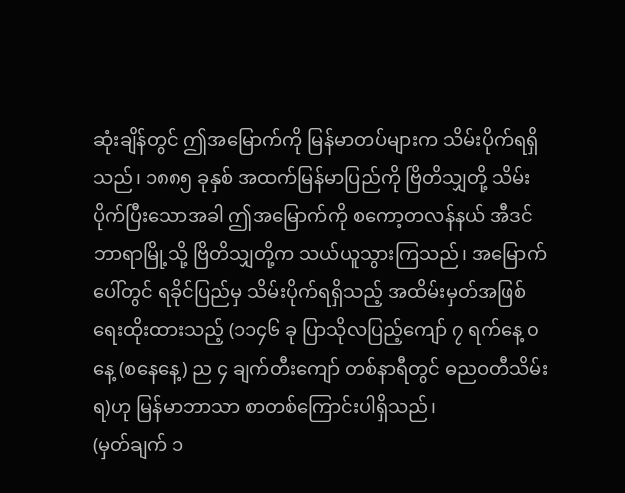ဆုံးချိန်တွင် ဤအမြောက်ကို မြန်မာတပ်များက သိမ်းပိုက်ရရှိသည်၊ ၁၈၈၅ ခုနှစ် အထက်မြန်မာပြည်ကို ဗြိတိသျှတို့ သိမ်းပိုက်ပြီးသောအခါ ဤအမြောက်ကို စကော့တလန်နယ် အီဒင်ဘာရာမြို့သို့ ဗြိတိသျှတို့က သယ်ယူသွားကြသည်၊ အမြောက်ပေါ်တွင် ရခိုင်ပြည်မှ သိမ်းပိုက်ရရှိသည့် အထိမ်းမှတ်အဖြစ် ရေးထိုးထားသည့် (၁၁၄၆ ခု ပြာသိုလပြည့်ကျော် ၇ ရက်နေ့ ၀နေ့ (စနေနေ့) ည ၄ ချက်တီးကျော် တစ်နာရီတွင် ဓညဝတီသိမ်းရ)ဟု မြန်မာဘာသာ စာတစ်ကြောင်းပါရှိသည်၊
(မှတ်ချက် ၁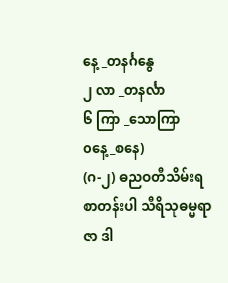နေ့ _တနင်္ဂနွေ
၂ လာ _တနင်္လာ
၆ ကြာ _သောကြာ
၀နေ့_စနေ)
(ဂ-၂) ဓညဝတီသိမ်းရ စာတန်းပါ သီရိသုဓမ္မရာဇာ ဒါ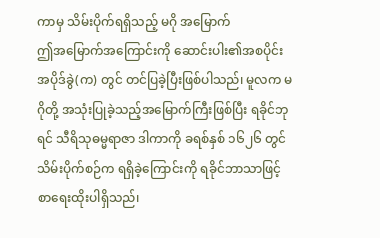ကာမှ သိမ်းပိုက်ရရှိသည့် မဂို အမြောက်
ဤအမြောက်အကြောင်းကို ဆောင်းပါး၏အစပိုင်း အပိုဒ်ခွဲ(က) တွင် တင်ပြခဲ့ပြီးဖြစ်ပါသည်၊ မူလက မဂိုတို့ အသုံးပြုခဲ့သည့်အမြောက်ကြီးဖြစ်ပြီး ရခိုင်ဘုရင် သီရိသုဓမ္မရာဇာ ဒါကာကို ခရစ်နှစ် ၁၆၂၆ တွင် သိမ်းပိုက်စဉ်က ရရှိခဲ့ကြောင်းကို ရခိုင်ဘာသာဖြင့် စာရေးထိုးပါရှိသည်၊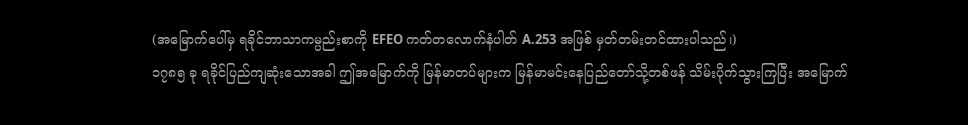(အမြောက်ပေါ်မှ ရခိုင်ဘာသာကမ္ပည်းစာကို EFEO ကတ်တလောက်နံပါတ် A.253 အဖြစ် မှတ်တမ်းတင်ထားပါသည်၊)
၁၇၈၅ ခု ရခိုင်ပြည်ကျဆုံးသောအခါ ဤအမြောက်ကို မြန်မာတပ်များက မြန်မာမင်းနေပြည်တော်သို့တစ်ဖန် သိမ်းပိုက်သွားကြပြီး အမြောက်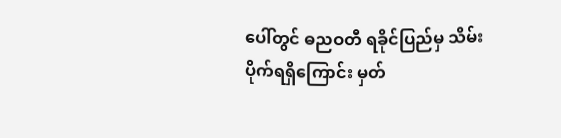ပေါ်တွင် ဓညဝတီ ရခိုင်ပြည်မှ သိမ်းပိုက်ရရှိကြောင်း မှတ်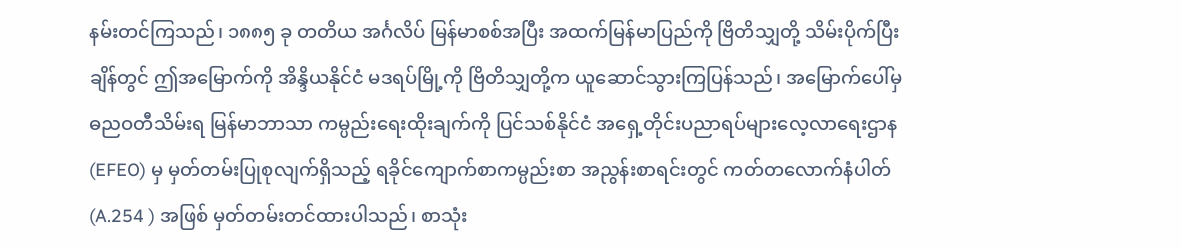နမ်းတင်ကြသည်၊ ၁၈၈၅ ခု တတိယ အင်္ဂလိပ် မြန်မာစစ်အပြီး အထက်မြန်မာပြည်ကို ဗြိတိသျှတို့ သိမ်းပိုက်ပြီးချိန်တွင် ဤအမြောက်ကို အိန္ဒိယနိုင်ငံ မဒရပ်မြို့ကို ဗြိတိသျှတို့က ယူဆောင်သွားကြပြန်သည်၊ အမြောက်ပေါ်မှ ဓညဝတီသိမ်းရ မြန်မာဘာသာ ကမ္ပည်းရေးထိုးချက်ကို ပြင်သစ်နိုင်ငံ အရှေ့တိုင်းပညာရပ်များလေ့လာရေးဌာန (EFEO) မှ မှတ်တမ်းပြုစုလျက်ရှိသည့် ရခိုင်ကျောက်စာကမ္ပည်းစာ အညွန်းစာရင်းတွင် ကတ်တလောက်နံပါတ် (A.254 ) အဖြစ် မှတ်တမ်းတင်ထားပါသည်၊ စာသုံး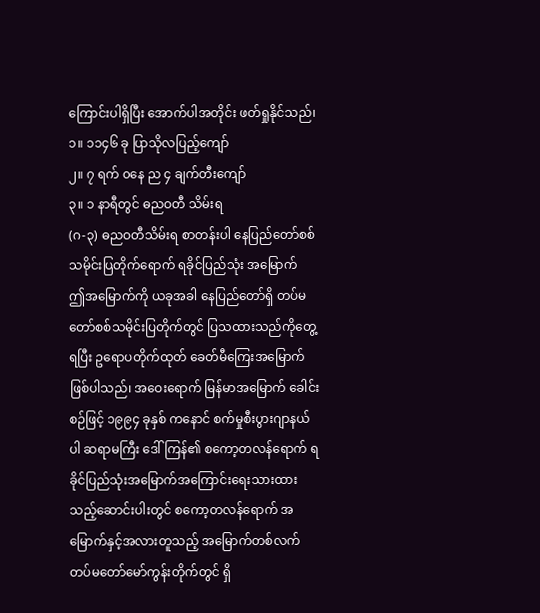ကြောင်းပါရှိပြီး အောက်ပါအတိုင်း ဖတ်ရှုနိုင်သည်၊
၁။ ၁၁၄၆ ခု ပြာသိုလပြည့်ကျော်
၂။ ၇ ရက် ၀နေ ည ၄ ချက်တီးကျော်
၃။ ၁ နာရီတွင် ဓညဝတီ သိမ်းရ
(ဂ-၃) ဓညဝတီသိမ်းရ စာတန်းပါ နေပြည်တော်စစ်သမိုင်းပြတိုက်ရောက် ရခိုင်ပြည်သုံး အမြောက်
ဤအမြောက်ကို ယခုအခါ နေပြည်တော်ရှိ တပ်မတော်စစ်သမိုင်းပြတိုက်တွင် ပြသထားသည်ကိုတွေ့ရပြီး ဥရောပတိုက်ထုတ် ခေတ်မီကြေးအမြောက်ဖြစ်ပါသည်၊ အဝေးရောက် မြန်မာအမြောက် ခေါင်းစဉ်ဖြင့် ၁၉၉၄ ခုနှစ် ကနောင် စက်မှုစီးပွားဂျာနယ်ပါ ဆရာမကြီး ဒေါ်ကြန်၏ စကော့တလန်ရောက် ရခိုင်ပြည်သုံးအမြောက်အကြောင်းရေးသားထားသည့်ဆောင်းပါးတွင် စကော့တလန်ရောက် အမြောက်နှင့်အလားတူသည့် အမြောက်တစ်လက် တပ်မတော်မော်ကွန်းတိုက်တွင် ရှိ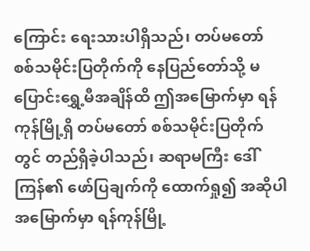ကြောင်း ရေးသားပါရှိသည်၊ တပ်မတော် စစ်သမိုင်းပြတိုက်ကို နေပြည်တော်သို့ မပြောင်းရွှေ့မီအချိန်ထိ ဤအမြောက်မှာ ရန်ကုန်မြို့ရှိ တပ်မတော် စစ်သမိုင်းပြတိုက်တွင် တည်ရှိခဲ့ပါသည်၊ ဆရာမကြီး ဒေါ်ကြန်၏ ဖော်ပြချက်ကို ထောက်ရှု၍ အဆိုပါ အမြောက်မှာ ရန်ကုန်မြို့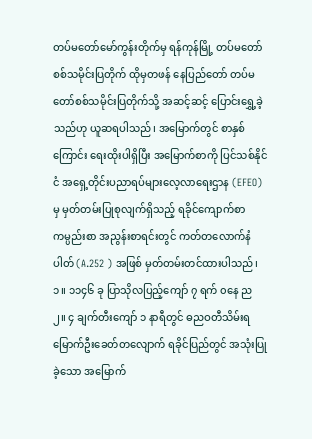တပ်မတော်မော်ကွန်းတိုက်မှ ရန်ကုန်မြို့ တပ်မတော်စစ်သမိုင်းပြတိုက် ထိုမှတဖန် နေပြည်တော် တပ်မတော်စစ်သမိုင်းပြတိုက်သို့ အဆင့်ဆင့် ပြောင်းရွှေ့ခဲ့သည်ဟု ယူဆရပါသည်၊ အမြောက်တွင် စာနှစ်ကြောင်း ရေးထိုးပါရှိပြီး အမြောက်စာကို ပြင်သစ်နိုင်ငံ အရှေ့တိုင်းပညာရပ်များလေ့လာရေးဌာန (EFEO) မှ မှတ်တမ်းပြုစုလျက်ရှိသည့် ရခိုင်ကျောက်စာကမ္ပည်းစာ အညွန်းစာရင်းတွင် ကတ်တလောက်နံပါတ် (A.252 ) အဖြစ် မှတ်တမ်းတင်ထားပါသည်၊
၁။ ၁၁၄၆ ခု ပြာသိုလပြည့်ကျော် ၇ ရက် ၀နေ ည
၂။ ၄ ချက်တီးကျော် ၁ နာရီတွင် ဓညဝတီသိမ်းရ
မြောက်ဦးခေတ်တလျောက် ရခိုင်ပြည်တွင် အသုံးပြုခဲ့သော အမြောက်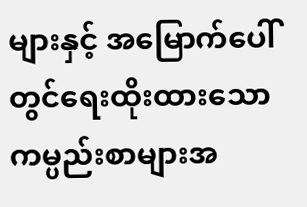များနှင့် အမြောက်ပေါ်တွင်ရေးထိုးထားသော ကမ္ပည်းစာများအ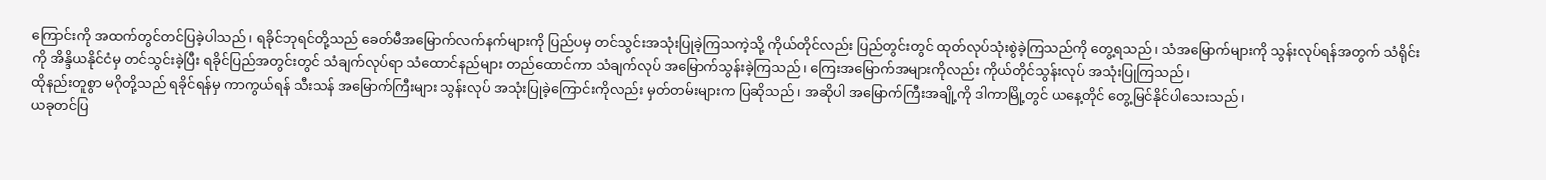ကြောင်းကို အထက်တွင်တင်ပြခဲ့ပါသည်၊ ရခိုင်ဘုရင်တို့သည် ခေတ်မီအမြောက်လက်နက်များကို ပြည်ပမှ တင်သွင်းအသုံးပြုခဲ့ကြသကဲ့သို့ ကိုယ်တိုင်လည်း ပြည်တွင်းတွင် ထုတ်လုပ်သုံးစွဲခဲ့ကြသည်ကို တွေ့ရသည်၊ သံအမြောက်များကို သွန်းလုပ်ရန်အတွက် သံရိုင်းကို အိန္ဒိယနိုင်ငံမှ တင်သွင်းခဲ့ပြီး ရခိုင်ပြည်အတွင်းတွင် သံချက်လုပ်ရာ သံထောင်နည်များ တည်ထောင်ကာ သံချက်လုပ် အမြောက်သွန်းခဲ့ကြသည်၊ ကြေးအမြောက်အများကိုလည်း ကိုယ်တိုင်သွန်းလုပ် အသုံးပြုကြသည်၊
ထိုနည်းတူစွာ မဂိုတို့သည် ရခိုင်ရန်မှ ကာကွယ်ရန် သီးသန် အမြောက်ကြီးများ သွန်းလုပ် အသုံးပြုခဲ့ကြောင်းကိုလည်း မှတ်တမ်းများက ပြဆိုသည်၊ အဆိုပါ အမြောက်ကြီးအချို့ကို ဒါကာမြို့တွင် ယနေ့တိုင် တွေ့မြင်နိုင်ပါသေးသည်၊
ယခုတင်ပြ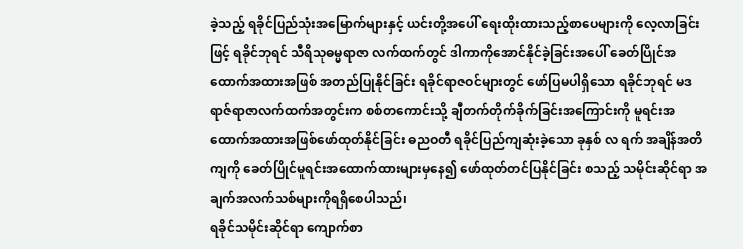ခဲ့သည့် ရခိုင်ပြည်သုံးအမြောက်များနှင့် ယင်းတို့အပေါ် ရေးထိုးထားသည့်စာပေများကို လေ့လာခြင်းဖြင့် ရခိုင်ဘုရင် သီရိသုဓမ္မရာဇာ လက်ထက်တွင် ဒါကာကိုအောင်နိုင်ခဲ့ခြင်းအပေါ် ခေတ်ပြိုင်အထောက်အထားအဖြစ် အတည်ပြုနိုင်ခြင်း ရခိုင်ရာဇဝင်များတွင် ဖော်ပြမပါရှိသော ရခိုင်ဘုရင် မဒရာဇ်ရာဇာလက်ထက်အတွင်းက စစ်တကောင်းသို့ ချီတက်တိုက်ခိုက်ခြင်းအကြောင်းကို မူရင်းအထောက်အထားအဖြစ်ဖော်ထုတ်နိုင်ခြင်း ဓညဝတီ ရခိုင်ပြည်ကျဆုံးခဲ့သော ခုနှစ် လ ရက် အချိန်အတိကျကို ခေတ်ပြိုင်မူရင်းအထောက်ထားများမှနေ၍ ဖော်ထုတ်တင်ပြနိုင်ခြင်း စသည့် သမိုင်းဆိုင်ရာ အချက်အလက်သစ်များကိုရရှိစေပါသည်၊
ရခိုင်သမိုင်းဆိုင်ရာ ကျောက်စာ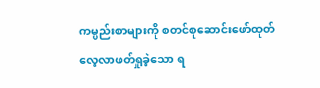ကမ္ပည်းစာများကို စတင်စုဆောင်းဖော်ထုတ် လေ့လာဖတ်ရှုခဲ့သော ရ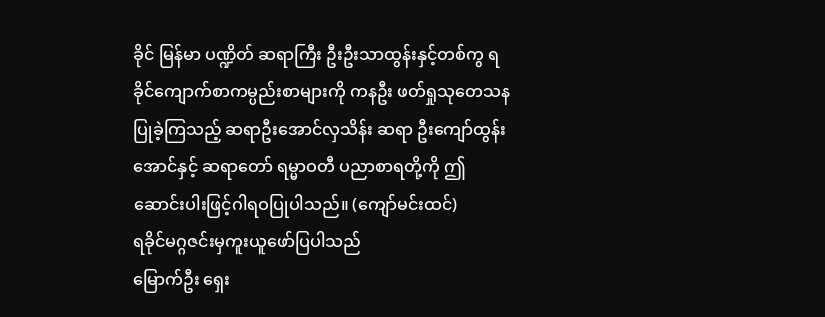ခိုင် မြန်မာ ပဏ္ဍိတ် ဆရာကြီး ဦးဦးသာထွန်းနှင့်တစ်ကွ ရခိုင်ကျောက်စာကမ္ပည်းစာများကို ကနဦး ဖတ်ရှုသုတေသနပြုခဲ့ကြသည့် ဆရာဦးအောင်လှသိန်း ဆရာ ဦးကျော်ထွန်းအောင်နှင့် ဆရာတော် ရမ္မာဝတီ ပညာစာရတို့ကို ဤဆောင်းပါးဖြင့်ဂါရဝပြုပါသည်။ (ကျော်မင်းထင်)
ရခိုင်မဂ္ဂဇင်းမှကူးယူဖော်ပြပါသည်
မြောက်ဦး ရှေး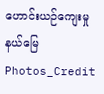ဟောင်းယဉ်ကျေးမှုနယ်မြေ
Photos_Credit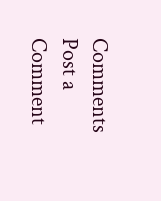Comments
Post a Comment